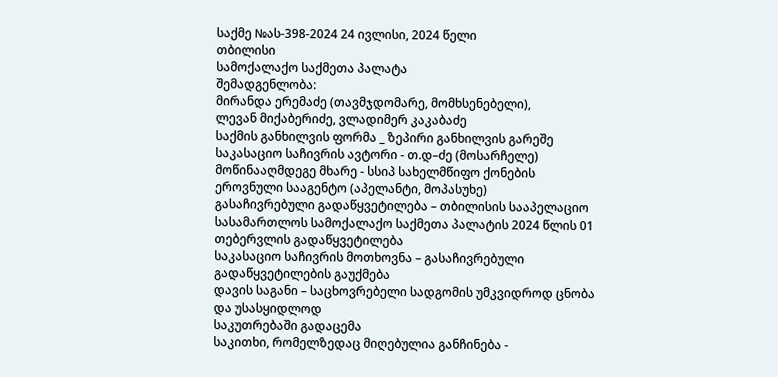საქმე №ას-398-2024 24 ივლისი, 2024 წელი
თბილისი
სამოქალაქო საქმეთა პალატა
შემადგენლობა:
მირანდა ერემაძე (თავმჯდომარე, მომხსენებელი),
ლევან მიქაბერიძე, ვლადიმერ კაკაბაძე
საქმის განხილვის ფორმა _ ზეპირი განხილვის გარეშე
საკასაციო საჩივრის ავტორი - თ.დ–ძე (მოსარჩელე)
მოწინააღმდეგე მხარე - სსიპ სახელმწიფო ქონების ეროვნული სააგენტო (აპელანტი, მოპასუხე)
გასაჩივრებული გადაწყვეტილება – თბილისის სააპელაციო სასამართლოს სამოქალაქო საქმეთა პალატის 2024 წლის 01 თებერვლის გადაწყვეტილება
საკასაციო საჩივრის მოთხოვნა – გასაჩივრებული გადაწყვეტილების გაუქმება
დავის საგანი – საცხოვრებელი სადგომის უმკვიდროდ ცნობა და უსასყიდლოდ
საკუთრებაში გადაცემა
საკითხი, რომელზედაც მიღებულია განჩინება -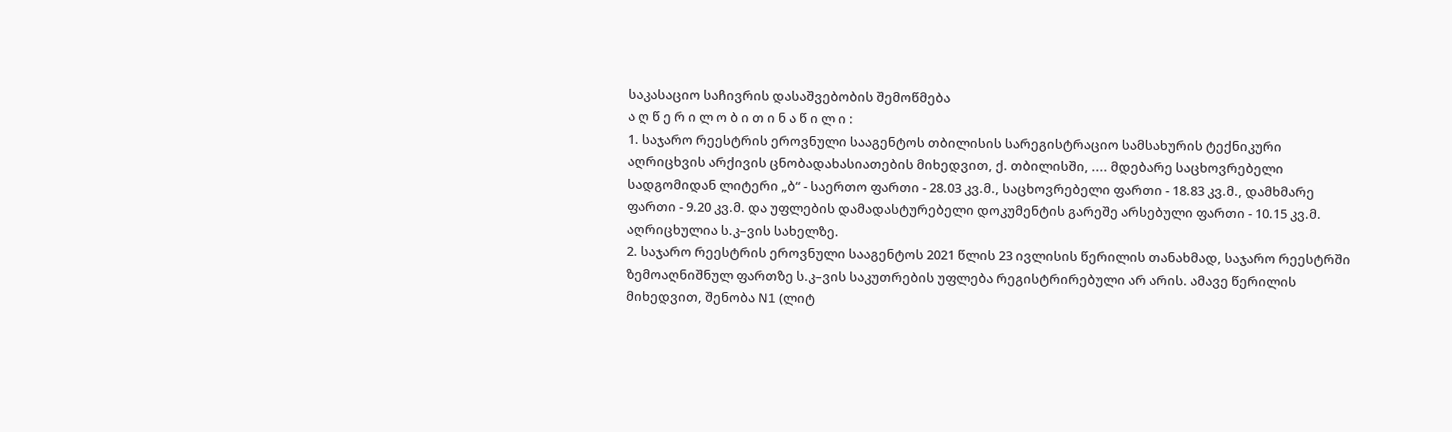საკასაციო საჩივრის დასაშვებობის შემოწმება
ა ღ წ ე რ ი ლ ო ბ ი თ ი ნ ა წ ი ლ ი :
1. საჯარო რეესტრის ეროვნული სააგენტოს თბილისის სარეგისტრაციო სამსახურის ტექნიკური აღრიცხვის არქივის ცნობადახასიათების მიხედვით, ქ. თბილისში, .... მდებარე საცხოვრებელი სადგომიდან ლიტერი „ბ“ - საერთო ფართი - 28.03 კვ.მ., საცხოვრებელი ფართი - 18.83 კვ.მ., დამხმარე ფართი - 9.20 კვ.მ. და უფლების დამადასტურებელი დოკუმენტის გარეშე არსებული ფართი - 10.15 კვ.მ. აღრიცხულია ს.კ–ვის სახელზე.
2. საჯარო რეესტრის ეროვნული სააგენტოს 2021 წლის 23 ივლისის წერილის თანახმად, საჯარო რეესტრში ზემოაღნიშნულ ფართზე ს.კ–ვის საკუთრების უფლება რეგისტრირებული არ არის. ამავე წერილის მიხედვით, შენობა N1 (ლიტ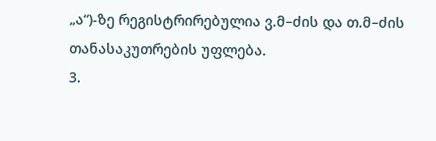„ა“)-ზე რეგისტრირებულია ვ.მ–ძის და თ.მ–ძის თანასაკუთრების უფლება.
3.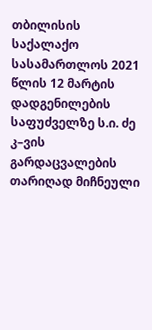თბილისის საქალაქო სასამართლოს 2021 წლის 12 მარტის დადგენილების საფუძველზე ს.ი. ძე კ–ვის გარდაცვალების თარიღად მიჩნეული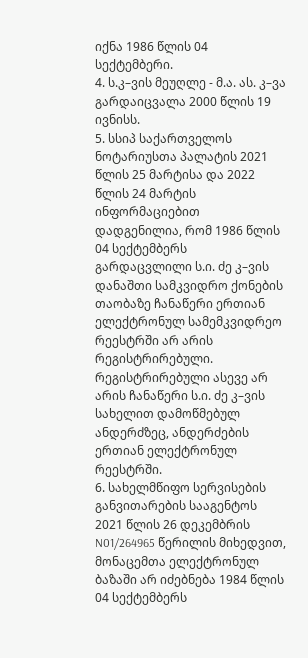იქნა 1986 წლის 04 სექტემბერი.
4. ს.კ–ვის მეუღლე - მ.ა. ას. კ–ვა გარდაიცვალა 2000 წლის 19 ივნისს.
5. სსიპ საქართველოს ნოტარიუსთა პალატის 2021 წლის 25 მარტისა და 2022 წლის 24 მარტის ინფორმაციებით დადგენილია, რომ 1986 წლის 04 სექტემბერს გარდაცვლილი ს.ი. ძე კ–ვის დანაშთი სამკვიდრო ქონების თაობაზე ჩანაწერი ერთიან ელექტრონულ სამემკვიდრეო რეესტრში არ არის რეგისტრირებული. რეგისტრირებული ასევე არ არის ჩანაწერი ს.ი. ძე კ–ვის სახელით დამოწმებულ ანდერძზეც, ანდერძების ერთიან ელექტრონულ რეესტრში.
6. სახელმწიფო სერვისების განვითარების სააგენტოს 2021 წლის 26 დეკემბრის N01/264965 წერილის მიხედვით, მონაცემთა ელექტრონულ ბაზაში არ იძებნება 1984 წლის 04 სექტემბერს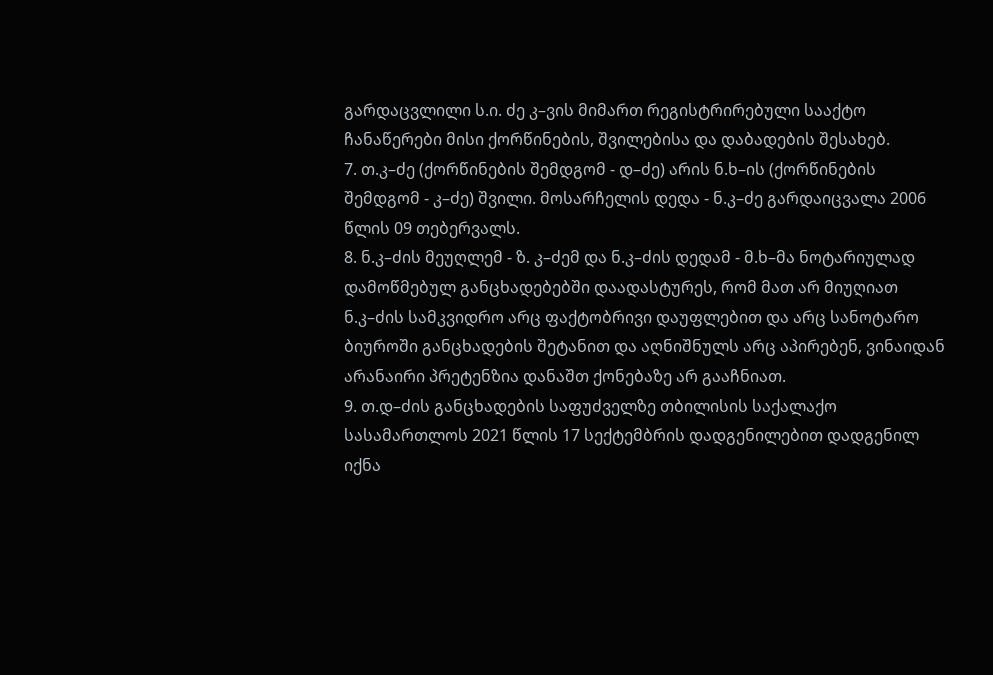გარდაცვლილი ს.ი. ძე კ–ვის მიმართ რეგისტრირებული სააქტო ჩანაწერები მისი ქორწინების, შვილებისა და დაბადების შესახებ.
7. თ.კ–ძე (ქორწინების შემდგომ - დ–ძე) არის ნ.ხ–ის (ქორწინების შემდგომ - კ–ძე) შვილი. მოსარჩელის დედა - ნ.კ–ძე გარდაიცვალა 2006 წლის 09 თებერვალს.
8. ნ.კ–ძის მეუღლემ - ზ. კ–ძემ და ნ.კ–ძის დედამ - მ.ხ–მა ნოტარიულად დამოწმებულ განცხადებებში დაადასტურეს, რომ მათ არ მიუღიათ ნ.კ–ძის სამკვიდრო არც ფაქტობრივი დაუფლებით და არც სანოტარო ბიუროში განცხადების შეტანით და აღნიშნულს არც აპირებენ, ვინაიდან არანაირი პრეტენზია დანაშთ ქონებაზე არ გააჩნიათ.
9. თ.დ–ძის განცხადების საფუძველზე თბილისის საქალაქო სასამართლოს 2021 წლის 17 სექტემბრის დადგენილებით დადგენილ იქნა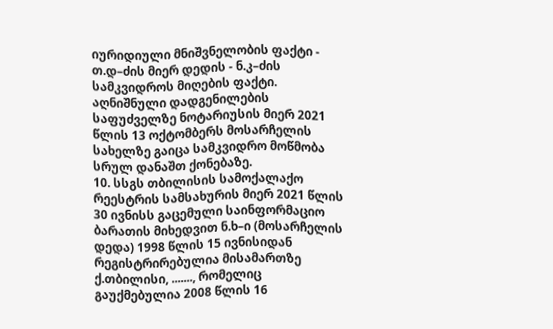იურიდიული მნიშვნელობის ფაქტი - თ.დ–ძის მიერ დედის - ნ.კ–ძის სამკვიდროს მიღების ფაქტი. აღნიშნული დადგენილების საფუძველზე ნოტარიუსის მიერ 2021 წლის 13 ოქტომბერს მოსარჩელის სახელზე გაიცა სამკვიდრო მოწმობა სრულ დანაშთ ქონებაზე.
10. სსგს თბილისის სამოქალაქო რეესტრის სამსახურის მიერ 2021 წლის 30 ივნისს გაცემული საინფორმაციო ბარათის მიხედვით ნ.ხ–ი (მოსარჩელის დედა) 1998 წლის 15 ივნისიდან რეგისტრირებულია მისამართზე ქ.თბილისი, ......., რომელიც გაუქმებულია 2008 წლის 16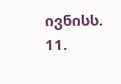ივნისს.
11.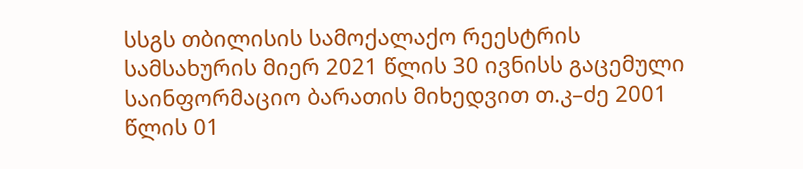სსგს თბილისის სამოქალაქო რეესტრის სამსახურის მიერ 2021 წლის 30 ივნისს გაცემული საინფორმაციო ბარათის მიხედვით თ.კ–ძე 2001 წლის 01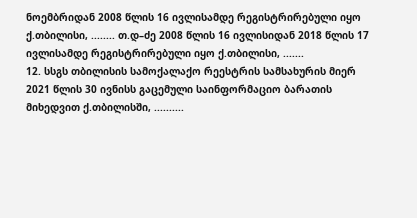ნოემბრიდან 2008 წლის 16 ივლისამდე რეგისტრირებული იყო ქ.თბილისი, ........ თ.დ–ძე 2008 წლის 16 ივლისიდან 2018 წლის 17 ივლისამდე რეგისტრირებული იყო ქ.თბილისი, .......
12. სსგს თბილისის სამოქალაქო რეესტრის სამსახურის მიერ 2021 წლის 30 ივნისს გაცემული საინფორმაციო ბარათის მიხედვით ქ.თბილისში, ..........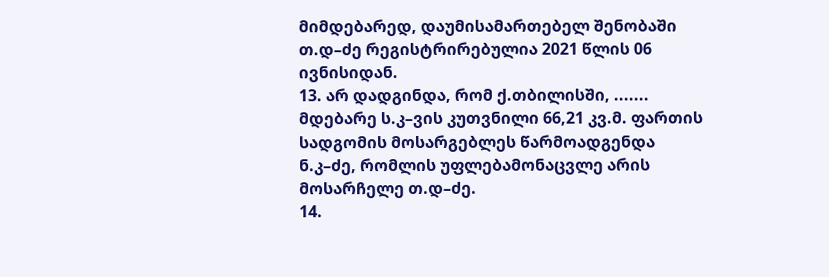მიმდებარედ, დაუმისამართებელ შენობაში თ.დ–ძე რეგისტრირებულია 2021 წლის 06 ივნისიდან.
13. არ დადგინდა, რომ ქ.თბილისში, ....... მდებარე ს.კ–ვის კუთვნილი 66,21 კვ.მ. ფართის სადგომის მოსარგებლეს წარმოადგენდა ნ.კ–ძე, რომლის უფლებამონაცვლე არის მოსარჩელე თ.დ–ძე.
14.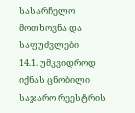სასარჩელო მოთხოვნა და საფუძვლები
14.1. უმკვიდროდ იქნას ცნობილი საჯარო რეესტრის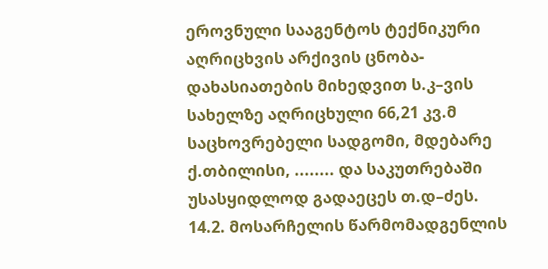ეროვნული სააგენტოს ტექნიკური აღრიცხვის არქივის ცნობა-დახასიათების მიხედვით ს.კ–ვის სახელზე აღრიცხული 66,21 კვ.მ საცხოვრებელი სადგომი, მდებარე ქ.თბილისი, ........ და საკუთრებაში უსასყიდლოდ გადაეცეს თ.დ–ძეს.
14.2. მოსარჩელის წარმომადგენლის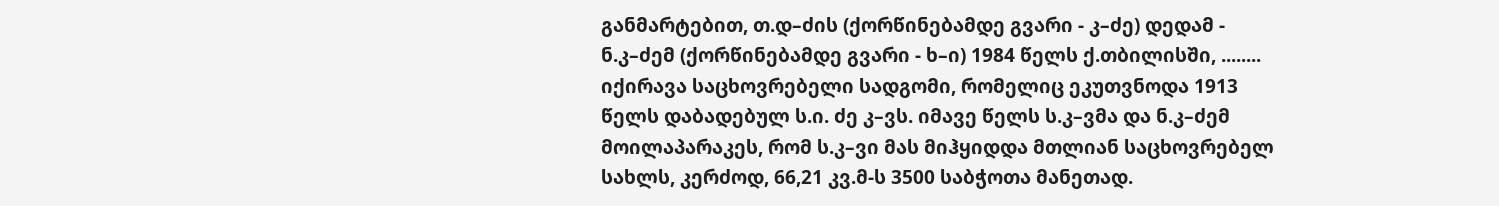განმარტებით, თ.დ–ძის (ქორწინებამდე გვარი - კ–ძე) დედამ - ნ.კ–ძემ (ქორწინებამდე გვარი - ხ–ი) 1984 წელს ქ.თბილისში, ........ იქირავა საცხოვრებელი სადგომი, რომელიც ეკუთვნოდა 1913 წელს დაბადებულ ს.ი. ძე კ–ვს. იმავე წელს ს.კ–ვმა და ნ.კ–ძემ მოილაპარაკეს, რომ ს.კ–ვი მას მიჰყიდდა მთლიან საცხოვრებელ სახლს, კერძოდ, 66,21 კვ.მ-ს 3500 საბჭოთა მანეთად.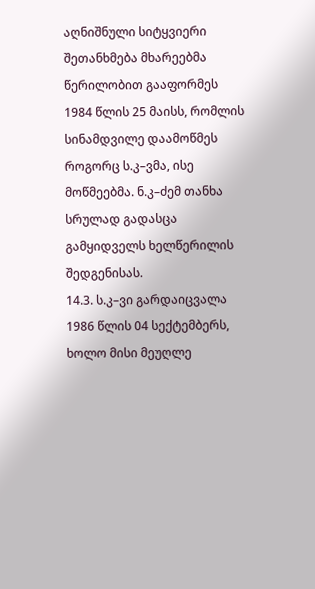აღნიშნული სიტყვიერი შეთანხმება მხარეებმა წერილობით გააფორმეს 1984 წლის 25 მაისს, რომლის სინამდვილე დაამოწმეს როგორც ს.კ–ვმა, ისე მოწმეებმა. ნ.კ–ძემ თანხა სრულად გადასცა გამყიდველს ხელწერილის შედგენისას.
14.3. ს.კ–ვი გარდაიცვალა 1986 წლის 04 სექტემბერს, ხოლო მისი მეუღლე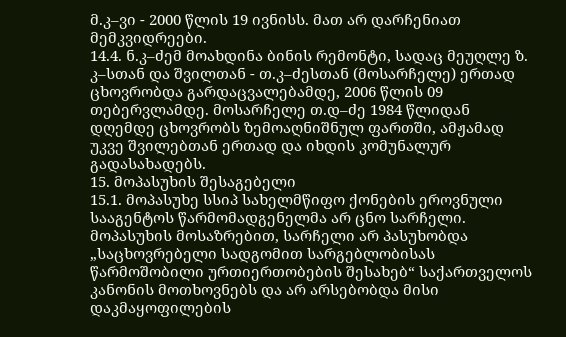მ.კ–ვი - 2000 წლის 19 ივნისს. მათ არ დარჩენიათ მემკვიდრეები.
14.4. ნ.კ–ძემ მოახდინა ბინის რემონტი, სადაც მეუღლე ზ. კ–სთან და შვილთან - თ.კ–ძესთან (მოსარჩელე) ერთად ცხოვრობდა გარდაცვალებამდე, 2006 წლის 09 თებერვლამდე. მოსარჩელე თ.დ–ძე 1984 წლიდან დღემდე ცხოვრობს ზემოაღნიშნულ ფართში, ამჟამად უკვე შვილებთან ერთად და იხდის კომუნალურ გადასახადებს.
15. მოპასუხის შესაგებელი
15.1. მოპასუხე სსიპ სახელმწიფო ქონების ეროვნული სააგენტოს წარმომადგენელმა არ ცნო სარჩელი. მოპასუხის მოსაზრებით, სარჩელი არ პასუხობდა „საცხოვრებელი სადგომით სარგებლობისას წარმოშობილი ურთიერთობების შესახებ“ საქართველოს კანონის მოთხოვნებს და არ არსებობდა მისი დაკმაყოფილების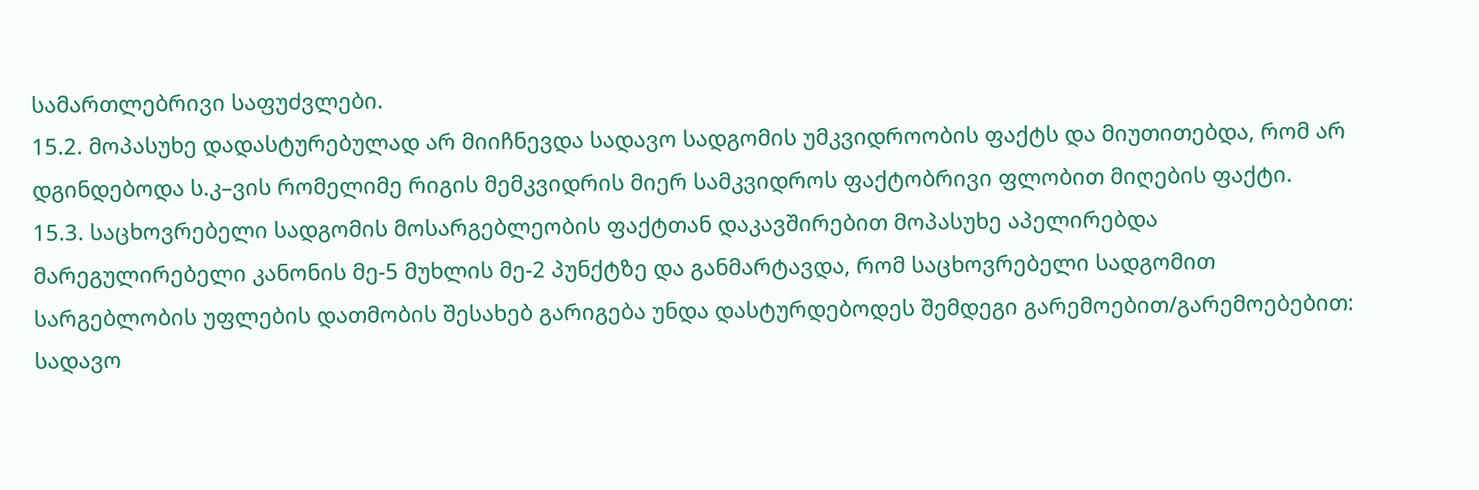სამართლებრივი საფუძვლები.
15.2. მოპასუხე დადასტურებულად არ მიიჩნევდა სადავო სადგომის უმკვიდროობის ფაქტს და მიუთითებდა, რომ არ დგინდებოდა ს.კ–ვის რომელიმე რიგის მემკვიდრის მიერ სამკვიდროს ფაქტობრივი ფლობით მიღების ფაქტი.
15.3. საცხოვრებელი სადგომის მოსარგებლეობის ფაქტთან დაკავშირებით მოპასუხე აპელირებდა მარეგულირებელი კანონის მე-5 მუხლის მე-2 პუნქტზე და განმარტავდა, რომ საცხოვრებელი სადგომით სარგებლობის უფლების დათმობის შესახებ გარიგება უნდა დასტურდებოდეს შემდეგი გარემოებით/გარემოებებით: სადავო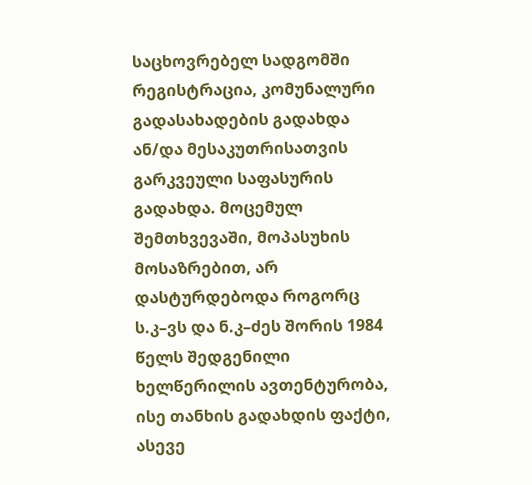საცხოვრებელ სადგომში რეგისტრაცია, კომუნალური გადასახადების გადახდა ან/და მესაკუთრისათვის გარკვეული საფასურის გადახდა. მოცემულ შემთხვევაში, მოპასუხის მოსაზრებით, არ დასტურდებოდა როგორც ს.კ–ვს და ნ.კ–ძეს შორის 1984 წელს შედგენილი ხელწერილის ავთენტურობა, ისე თანხის გადახდის ფაქტი, ასევე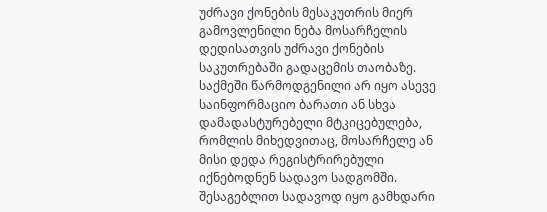უძრავი ქონების მესაკუთრის მიერ გამოვლენილი ნება მოსარჩელის დედისათვის უძრავი ქონების საკუთრებაში გადაცემის თაობაზე. საქმეში წარმოდგენილი არ იყო ასევე საინფორმაციო ბარათი ან სხვა დამადასტურებელი მტკიცებულება, რომლის მიხედვითაც, მოსარჩელე ან მისი დედა რეგისტრირებული იქნებოდნენ სადავო სადგომში. შესაგებლით სადავოდ იყო გამხდარი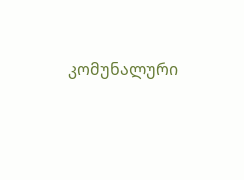კომუნალური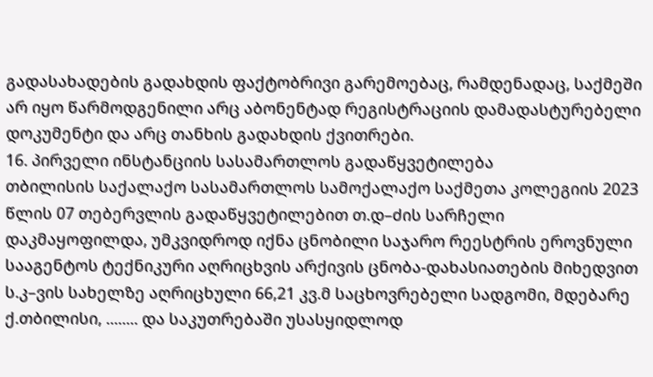გადასახადების გადახდის ფაქტობრივი გარემოებაც, რამდენადაც, საქმეში არ იყო წარმოდგენილი არც აბონენტად რეგისტრაციის დამადასტურებელი დოკუმენტი და არც თანხის გადახდის ქვითრები.
16. პირველი ინსტანციის სასამართლოს გადაწყვეტილება
თბილისის საქალაქო სასამართლოს სამოქალაქო საქმეთა კოლეგიის 2023 წლის 07 თებერვლის გადაწყვეტილებით თ.დ–ძის სარჩელი დაკმაყოფილდა, უმკვიდროდ იქნა ცნობილი საჯარო რეესტრის ეროვნული სააგენტოს ტექნიკური აღრიცხვის არქივის ცნობა-დახასიათების მიხედვით ს.კ–ვის სახელზე აღრიცხული 66,21 კვ.მ საცხოვრებელი სადგომი, მდებარე ქ.თბილისი, ........ და საკუთრებაში უსასყიდლოდ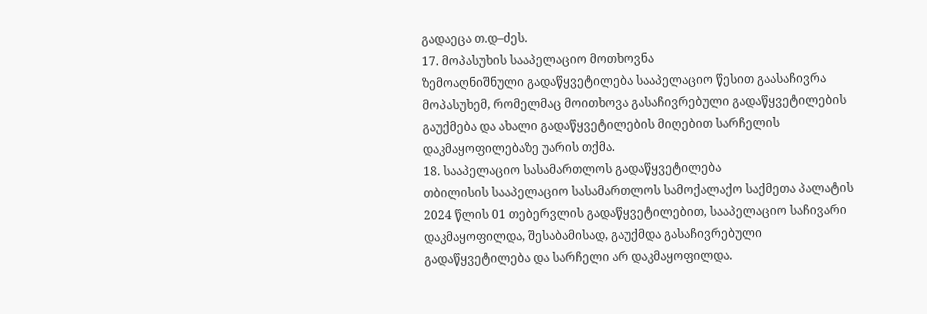გადაეცა თ.დ–ძეს.
17. მოპასუხის სააპელაციო მოთხოვნა
ზემოაღნიშნული გადაწყვეტილება სააპელაციო წესით გაასაჩივრა მოპასუხემ, რომელმაც მოითხოვა გასაჩივრებული გადაწყვეტილების გაუქმება და ახალი გადაწყვეტილების მიღებით სარჩელის დაკმაყოფილებაზე უარის თქმა.
18. სააპელაციო სასამართლოს გადაწყვეტილება
თბილისის სააპელაციო სასამართლოს სამოქალაქო საქმეთა პალატის 2024 წლის 01 თებერვლის გადაწყვეტილებით, სააპელაციო საჩივარი დაკმაყოფილდა, შესაბამისად, გაუქმდა გასაჩივრებული გადაწყვეტილება და სარჩელი არ დაკმაყოფილდა.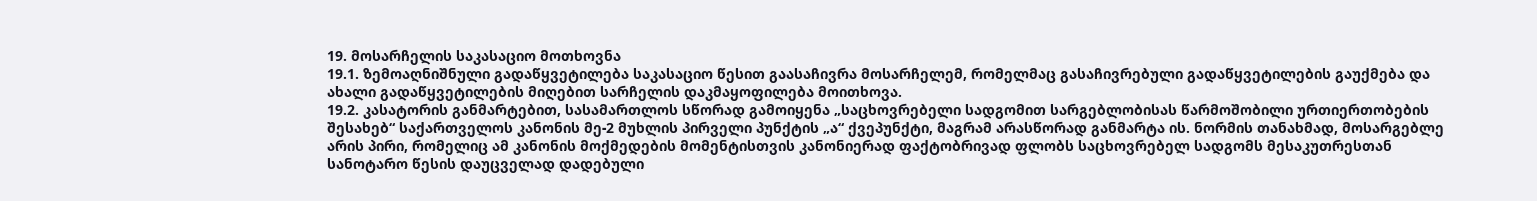19. მოსარჩელის საკასაციო მოთხოვნა
19.1. ზემოაღნიშნული გადაწყვეტილება საკასაციო წესით გაასაჩივრა მოსარჩელემ, რომელმაც გასაჩივრებული გადაწყვეტილების გაუქმება და ახალი გადაწყვეტილების მიღებით სარჩელის დაკმაყოფილება მოითხოვა.
19.2. კასატორის განმარტებით, სასამართლოს სწორად გამოიყენა „საცხოვრებელი სადგომით სარგებლობისას წარმოშობილი ურთიერთობების შესახებ“ საქართველოს კანონის მე-2 მუხლის პირველი პუნქტის „ა“ ქვეპუნქტი, მაგრამ არასწორად განმარტა ის. ნორმის თანახმად, მოსარგებლე არის პირი, რომელიც ამ კანონის მოქმედების მომენტისთვის კანონიერად ფაქტობრივად ფლობს საცხოვრებელ სადგომს მესაკუთრესთან სანოტარო წესის დაუცველად დადებული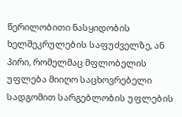წერილობითი ნასყიდობის ხელშეკრულების საფუძველზე, ან პირი, რომელმაც მფლობელის უფლება მიიღო საცხოვრებელი სადგომით სარგებლობის უფლების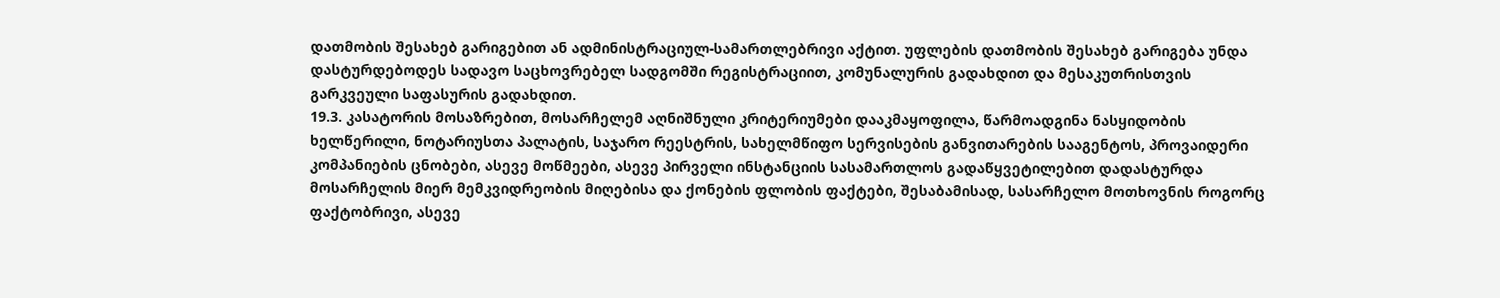დათმობის შესახებ გარიგებით ან ადმინისტრაციულ-სამართლებრივი აქტით. უფლების დათმობის შესახებ გარიგება უნდა დასტურდებოდეს სადავო საცხოვრებელ სადგომში რეგისტრაციით, კომუნალურის გადახდით და მესაკუთრისთვის გარკვეული საფასურის გადახდით.
19.3. კასატორის მოსაზრებით, მოსარჩელემ აღნიშნული კრიტერიუმები დააკმაყოფილა, წარმოადგინა ნასყიდობის ხელწერილი, ნოტარიუსთა პალატის, საჯარო რეესტრის, სახელმწიფო სერვისების განვითარების სააგენტოს, პროვაიდერი კომპანიების ცნობები, ასევე მოწმეები, ასევე პირველი ინსტანციის სასამართლოს გადაწყვეტილებით დადასტურდა მოსარჩელის მიერ მემკვიდრეობის მიღებისა და ქონების ფლობის ფაქტები, შესაბამისად, სასარჩელო მოთხოვნის როგორც ფაქტობრივი, ასევე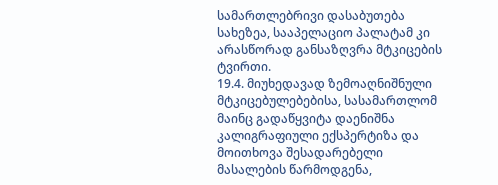სამართლებრივი დასაბუთება სახეზეა, სააპელაციო პალატამ კი არასწორად განსაზღვრა მტკიცების ტვირთი.
19.4. მიუხედავად ზემოაღნიშნული მტკიცებულებებისა, სასამართლომ მაინც გადაწყვიტა დაენიშნა კალიგრაფიული ექსპერტიზა და მოითხოვა შესადარებელი მასალების წარმოდგენა,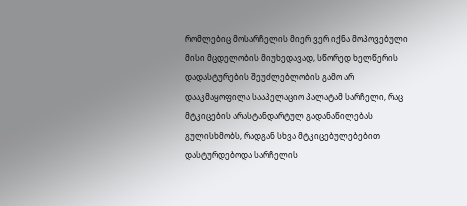რომლებიც მოსარჩელის მიერ ვერ იქნა მოპოვებული მისი მცდელობის მიუხედავად, სწორედ ხელწერის დადასტურების შეუძლებლობის გამო არ დააკმაყოფილა სააპელაციო პალატამ სარჩელი, რაც მტკიცების არასტანდარტულ გადანაწილებას გულისხმობს, რადგან სხვა მტკიცებულებებით დასტურდებოდა სარჩელის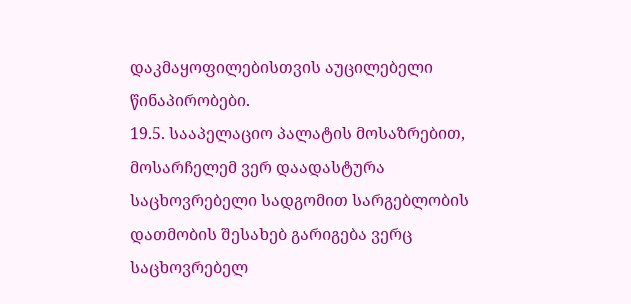დაკმაყოფილებისთვის აუცილებელი წინაპირობები.
19.5. სააპელაციო პალატის მოსაზრებით, მოსარჩელემ ვერ დაადასტურა საცხოვრებელი სადგომით სარგებლობის დათმობის შესახებ გარიგება ვერც საცხოვრებელ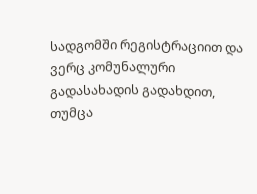სადგომში რეგისტრაციით და ვერც კომუნალური გადასახადის გადახდით, თუმცა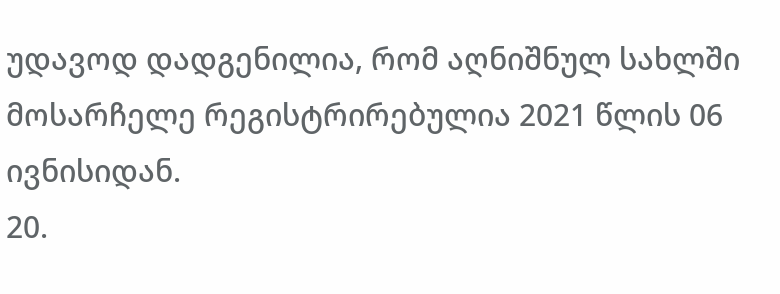უდავოდ დადგენილია, რომ აღნიშნულ სახლში მოსარჩელე რეგისტრირებულია 2021 წლის 06 ივნისიდან.
20.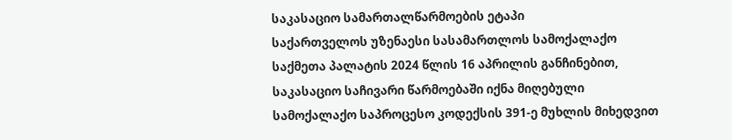საკასაციო სამართალწარმოების ეტაპი
საქართველოს უზენაესი სასამართლოს სამოქალაქო საქმეთა პალატის 2024 წლის 16 აპრილის განჩინებით, საკასაციო საჩივარი წარმოებაში იქნა მიღებული სამოქალაქო საპროცესო კოდექსის 391-ე მუხლის მიხედვით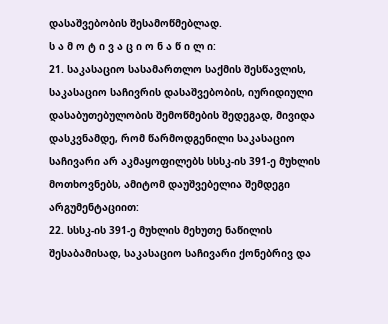დასაშვებობის შესამოწმებლად.
ს ა მ ო ტ ი ვ ა ც ი ო ნ ა წ ი ლ ი:
21. საკასაციო სასამართლო საქმის შესწავლის, საკასაციო საჩივრის დასაშვებობის, იურიდიული დასაბუთებულობის შემოწმების შედეგად, მივიდა დასკვნამდე, რომ წარმოდგენილი საკასაციო საჩივარი არ აკმაყოფილებს სსსკ-ის 391-ე მუხლის მოთხოვნებს, ამიტომ დაუშვებელია შემდეგი არგუმენტაციით:
22. სსსკ-ის 391-ე მუხლის მეხუთე ნაწილის შესაბამისად, საკასაციო საჩივარი ქონებრივ და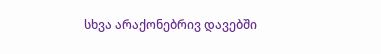სხვა არაქონებრივ დავებში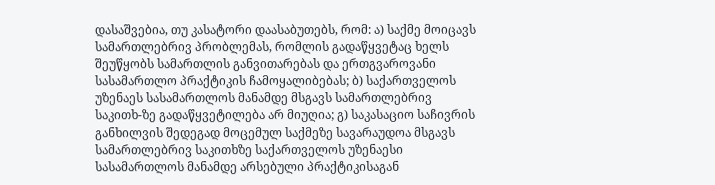დასაშვებია, თუ კასატორი დაასაბუთებს, რომ: ა) საქმე მოიცავს სამართლებრივ პრობლემას, რომლის გადაწყვეტაც ხელს შეუწყობს სამართლის განვითარებას და ერთგვაროვანი სასამართლო პრაქტიკის ჩამოყალიბებას; ბ) საქართველოს უზენაეს სასამართლოს მანამდე მსგავს სამართლებრივ საკითხ-ზე გადაწყვეტილება არ მიუღია; გ) საკასაციო საჩივრის განხილვის შედეგად მოცემულ საქმეზე სავარაუდოა მსგავს სამართლებრივ საკითხზე საქართველოს უზენაესი სასამართლოს მანამდე არსებული პრაქტიკისაგან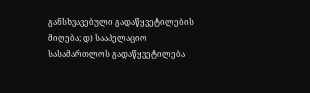განსხვავებული გადაწყვეტილების მიღება; დ) სააპელაციო სასამართლოს გადაწყვეტილება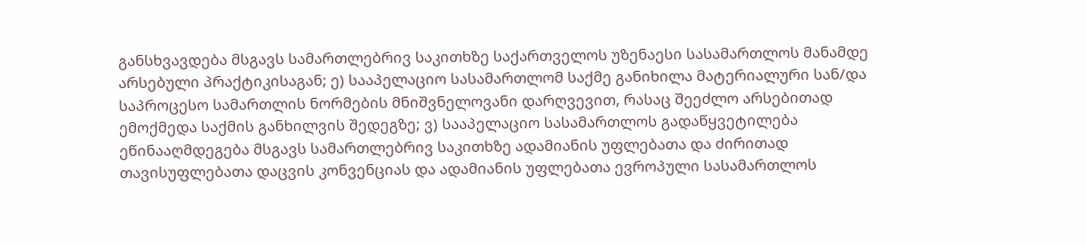განსხვავდება მსგავს სამართლებრივ საკითხზე საქართველოს უზენაესი სასამართლოს მანამდე არსებული პრაქტიკისაგან; ე) სააპელაციო სასამართლომ საქმე განიხილა მატერიალური სან/და საპროცესო სამართლის ნორმების მნიშვნელოვანი დარღვევით, რასაც შეეძლო არსებითად ემოქმედა საქმის განხილვის შედეგზე; ვ) სააპელაციო სასამართლოს გადაწყვეტილება ეწინააღმდეგება მსგავს სამართლებრივ საკითხზე ადამიანის უფლებათა და ძირითად თავისუფლებათა დაცვის კონვენციას და ადამიანის უფლებათა ევროპული სასამართლოს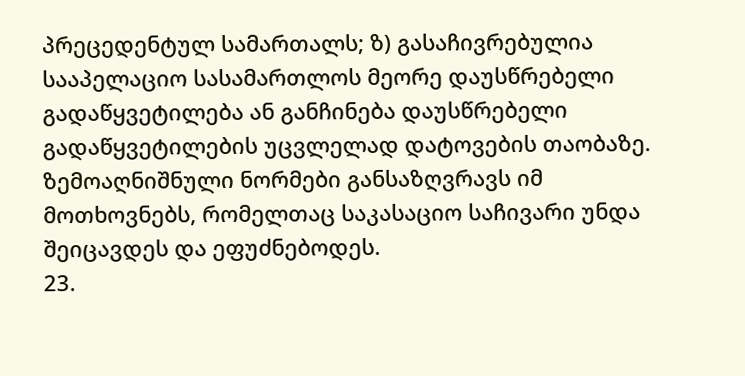პრეცედენტულ სამართალს; ზ) გასაჩივრებულია სააპელაციო სასამართლოს მეორე დაუსწრებელი გადაწყვეტილება ან განჩინება დაუსწრებელი გადაწყვეტილების უცვლელად დატოვების თაობაზე. ზემოაღნიშნული ნორმები განსაზღვრავს იმ მოთხოვნებს, რომელთაც საკასაციო საჩივარი უნდა შეიცავდეს და ეფუძნებოდეს.
23.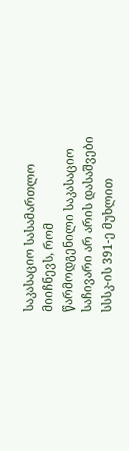საკასაციო სასამართლო მიიჩნევს, რომ წარმოდგენილი საკასაციო საჩივარი არ არის დასაშვები სსსკ-ის 391-ე მუხლით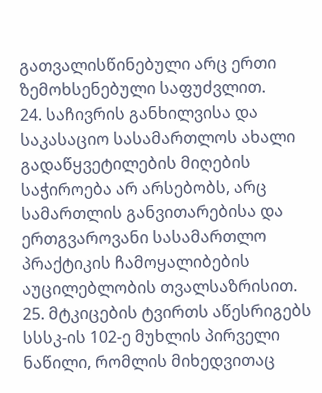გათვალისწინებული არც ერთი ზემოხსენებული საფუძვლით.
24. საჩივრის განხილვისა და საკასაციო სასამართლოს ახალი გადაწყვეტილების მიღების საჭიროება არ არსებობს, არც სამართლის განვითარებისა და ერთგვაროვანი სასამართლო პრაქტიკის ჩამოყალიბების აუცილებლობის თვალსაზრისით.
25. მტკიცების ტვირთს აწესრიგებს სსსკ-ის 102-ე მუხლის პირველი ნაწილი, რომლის მიხედვითაც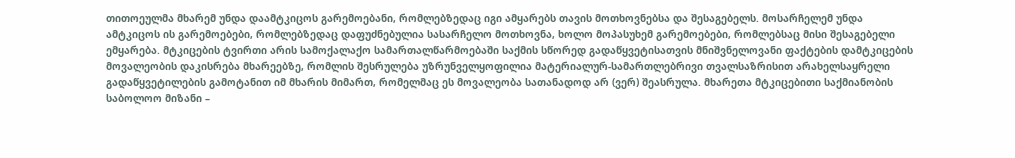თითოეულმა მხარემ უნდა დაამტკიცოს გარემოებანი, რომლებზედაც იგი ამყარებს თავის მოთხოვნებსა და შესაგებელს. მოსარჩელემ უნდა ამტკიცოს ის გარემოებები, რომლებზედაც დაფუძნებულია სასარჩელო მოთხოვნა, ხოლო მოპასუხემ გარემოებები, რომლებსაც მისი შესაგებელი ემყარება. მტკიცების ტვირთი არის სამოქალაქო სამართალწარმოებაში საქმის სწორედ გადაწყვეტისათვის მნიშვნელოვანი ფაქტების დამტკიცების მოვალეობის დაკისრება მხარეებზე, რომლის შესრულება უზრუნველყოფილია მატერიალურ-სამართლებრივი თვალსაზრისით არახელსაყრელი გადაწყვეტილების გამოტანით იმ მხარის მიმართ, რომელმაც ეს მოვალეობა სათანადოდ არ (ვერ) შეასრულა. მხარეთა მტკიცებითი საქმიანობის საბოლოო მიზანი –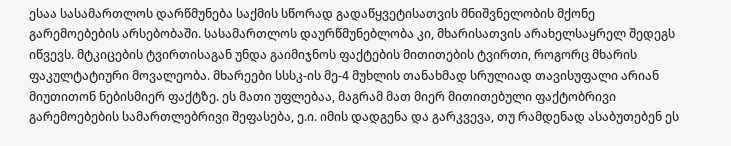ესაა სასამართლოს დარწმუნება საქმის სწორად გადაწყვეტისათვის მნიშვნელობის მქონე გარემოებების არსებობაში. სასამართლოს დაურწმუნებლობა კი, მხარისათვის არახელსაყრელ შედეგს იწვევს. მტკიცების ტვირთისაგან უნდა გაიმიჯნოს ფაქტების მითითების ტვირთი, როგორც მხარის ფაკულტატიური მოვალეობა. მხარეები სსსკ-ის მე-4 მუხლის თანახმად სრულიად თავისუფალი არიან მიუთითონ ნებისმიერ ფაქტზე. ეს მათი უფლებაა, მაგრამ მათ მიერ მითითებული ფაქტობრივი გარემოებების სამართლებრივი შეფასება, ე.ი. იმის დადგენა და გარკვევა, თუ რამდენად ასაბუთებენ ეს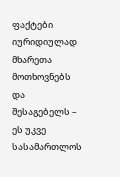ფაქტები იურიდიულად მხარეთა მოთხოვნებს და შესაგებელს – ეს უკვე სასამართლოს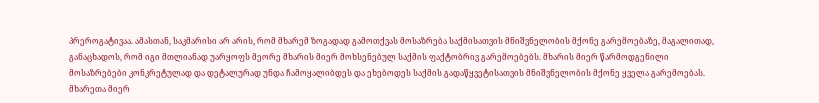პრეროგატივაა. ამასთან, საკმარისი არ არის, რომ მხარემ ზოგადად გამოთქვას მოსაზრება საქმისათვის მნიშვნელობის მქონე გარემოებაზე, მაგალითად, განაცხადოს, რომ იგი მთლიანად უარყოფს მეორე მხარის მიერ მოხსენებულ საქმის ფაქტობრივ გარემოებებს. მხარის მიერ წარმოდგენილი მოსაზრებები კონკრეტულად და დეტალურად უნდა ჩამოყალიბდეს და ეხებოდეს საქმის გადაწყვეტისათვის მნიშვნელობის მქონე ყველა გარემოებას. მხარეთა მიერ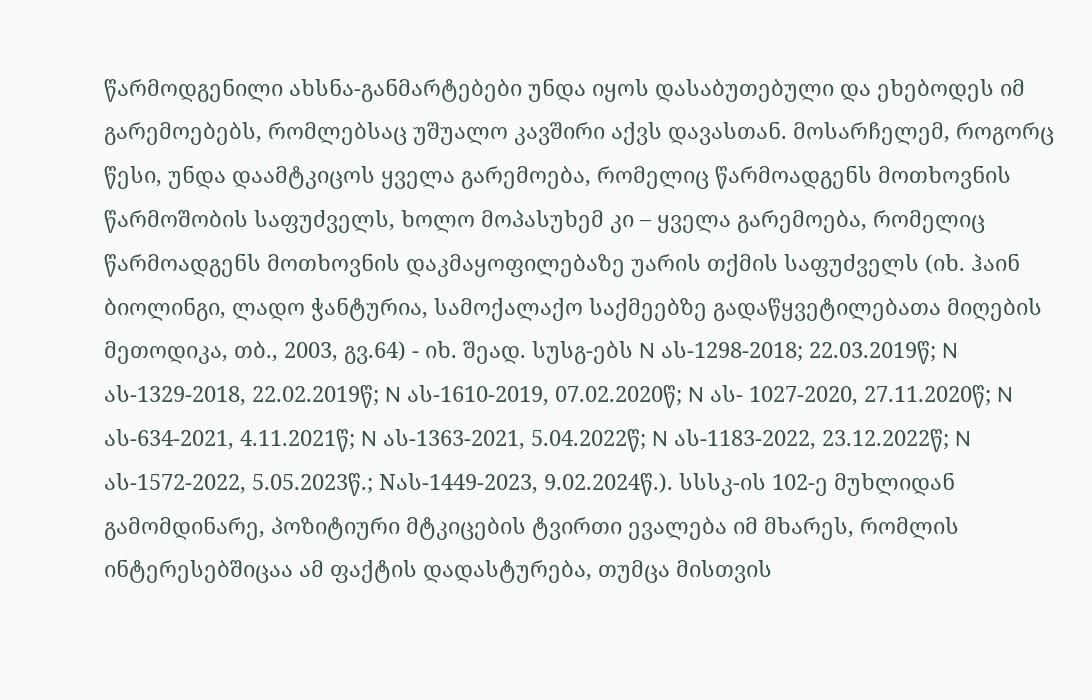წარმოდგენილი ახსნა-განმარტებები უნდა იყოს დასაბუთებული და ეხებოდეს იმ გარემოებებს, რომლებსაც უშუალო კავშირი აქვს დავასთან. მოსარჩელემ, როგორც წესი, უნდა დაამტკიცოს ყველა გარემოება, რომელიც წარმოადგენს მოთხოვნის წარმოშობის საფუძველს, ხოლო მოპასუხემ კი – ყველა გარემოება, რომელიც წარმოადგენს მოთხოვნის დაკმაყოფილებაზე უარის თქმის საფუძველს (იხ. ჰაინ ბიოლინგი, ლადო ჭანტურია, სამოქალაქო საქმეებზე გადაწყვეტილებათა მიღების მეთოდიკა, თბ., 2003, გვ.64) - იხ. შეად. სუსგ-ებს N ას-1298-2018; 22.03.2019წ; N ას-1329-2018, 22.02.2019წ; N ას-1610-2019, 07.02.2020წ; N ას- 1027-2020, 27.11.2020წ; N ას-634-2021, 4.11.2021წ; N ას-1363-2021, 5.04.2022წ; N ას-1183-2022, 23.12.2022წ; N ას-1572-2022, 5.05.2023წ.; Nას-1449-2023, 9.02.2024წ.). სსსკ-ის 102-ე მუხლიდან გამომდინარე, პოზიტიური მტკიცების ტვირთი ევალება იმ მხარეს, რომლის ინტერესებშიცაა ამ ფაქტის დადასტურება, თუმცა მისთვის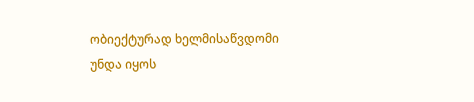ობიექტურად ხელმისაწვდომი უნდა იყოს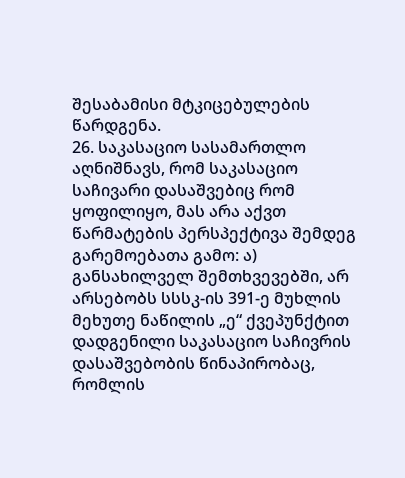შესაბამისი მტკიცებულების წარდგენა.
26. საკასაციო სასამართლო აღნიშნავს, რომ საკასაციო საჩივარი დასაშვებიც რომ ყოფილიყო, მას არა აქვთ წარმატების პერსპექტივა შემდეგ გარემოებათა გამო: ა) განსახილველ შემთხვევებში, არ არსებობს სსსკ-ის 391-ე მუხლის მეხუთე ნაწილის „ე“ ქვეპუნქტით დადგენილი საკასაციო საჩივრის დასაშვებობის წინაპირობაც, რომლის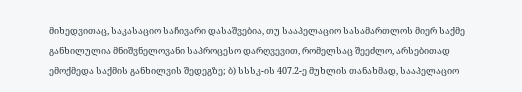მიხედვითაც, საკასაციო საჩივარი დასაშვებია, თუ სააპელაციო სასამართლოს მიერ საქმე განხილულია მნიშვნელოვანი საპროცესო დარღვევით, რომელსაც შეეძლო, არსებითად ემოქმედა საქმის განხილვის შედეგზე; ბ) სსსკ-ის 407.2-ე მუხლის თანახმად, სააპელაციო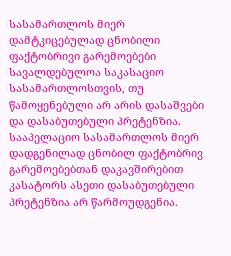სასამართლოს მიერ დამტკიცებულად ცნობილი ფაქტობრივი გარემოებები სავალდებულოა საკასაციო სასამართლოსთვის, თუ წამოყენებული არ არის დასაშვები და დასაბუთებული პრეტენზია. სააპელაციო სასამართლოს მიერ დადგენილად ცნობილ ფაქტობრივ გარემოებებთან დაკავშირებით კასატორს ასეთი დასაბუთებული პრეტენზია არ წარმოუდგენია.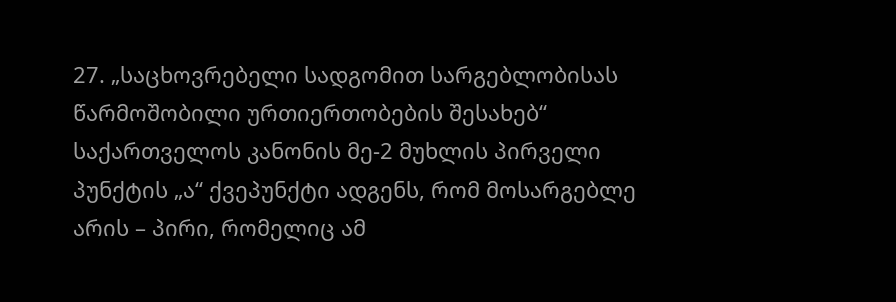27. „საცხოვრებელი სადგომით სარგებლობისას წარმოშობილი ურთიერთობების შესახებ“ საქართველოს კანონის მე-2 მუხლის პირველი პუნქტის „ა“ ქვეპუნქტი ადგენს, რომ მოსარგებლე არის – პირი, რომელიც ამ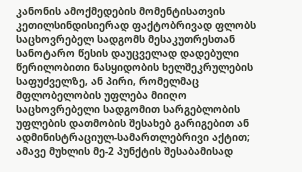კანონის ამოქმედების მომენტისათვის კეთილსინდისიერად ფაქტობრივად ფლობს საცხოვრებელ სადგომს მესაკუთრესთან სანოტარო წესის დაუცველად დადებული წერილობითი ნასყიდობის ხელშეკრულების საფუძველზე, ან პირი, რომელმაც მფლობელობის უფლება მიიღო საცხოვრებელი სადგომით სარგებლობის უფლების დათმობის შესახებ გარიგებით ან ადმინისტრაციულ-სამართლებრივი აქტით; ამავე მუხლის მე-2 პუნქტის შესაბამისად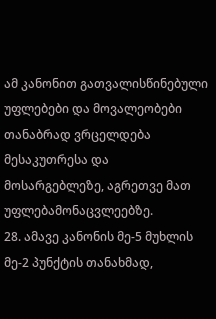ამ კანონით გათვალისწინებული უფლებები და მოვალეობები თანაბრად ვრცელდება მესაკუთრესა და მოსარგებლეზე, აგრეთვე მათ უფლებამონაცვლეებზე.
28. ამავე კანონის მე-5 მუხლის მე-2 პუნქტის თანახმად,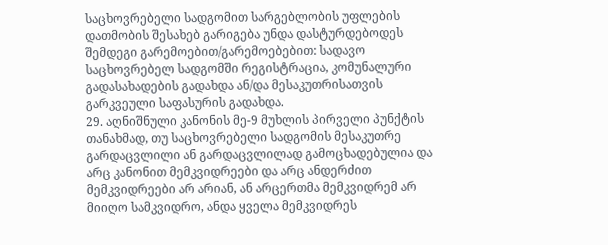საცხოვრებელი სადგომით სარგებლობის უფლების დათმობის შესახებ გარიგება უნდა დასტურდებოდეს შემდეგი გარემოებით/გარემოებებით: სადავო საცხოვრებელ სადგომში რეგისტრაცია, კომუნალური გადასახადების გადახდა ან/და მესაკუთრისათვის გარკვეული საფასურის გადახდა.
29. აღნიშნული კანონის მე-9 მუხლის პირველი პუნქტის თანახმად, თუ საცხოვრებელი სადგომის მესაკუთრე გარდაცვლილი ან გარდაცვლილად გამოცხადებულია და არც კანონით მემკვიდრეები და არც ანდერძით მემკვიდრეები არ არიან, ან არცერთმა მემკვიდრემ არ მიიღო სამკვიდრო, ანდა ყველა მემკვიდრეს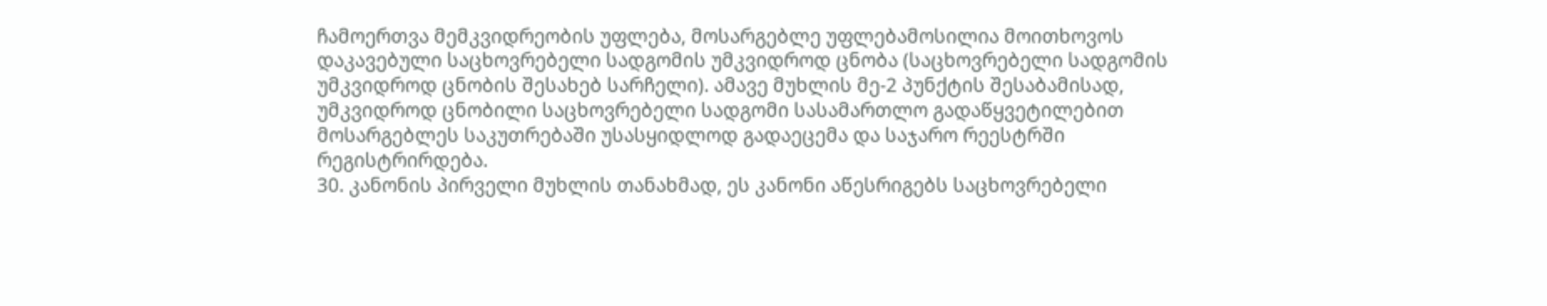ჩამოერთვა მემკვიდრეობის უფლება, მოსარგებლე უფლებამოსილია მოითხოვოს დაკავებული საცხოვრებელი სადგომის უმკვიდროდ ცნობა (საცხოვრებელი სადგომის უმკვიდროდ ცნობის შესახებ სარჩელი). ამავე მუხლის მე-2 პუნქტის შესაბამისად, უმკვიდროდ ცნობილი საცხოვრებელი სადგომი სასამართლო გადაწყვეტილებით მოსარგებლეს საკუთრებაში უსასყიდლოდ გადაეცემა და საჯარო რეესტრში რეგისტრირდება.
30. კანონის პირველი მუხლის თანახმად, ეს კანონი აწესრიგებს საცხოვრებელი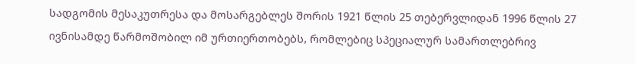სადგომის მესაკუთრესა და მოსარგებლეს შორის 1921 წლის 25 თებერვლიდან 1996 წლის 27 ივნისამდე წარმოშობილ იმ ურთიერთობებს, რომლებიც სპეციალურ სამართლებრივ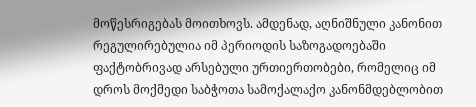მოწესრიგებას მოითხოვს. ამდენად, აღნიშნული კანონით რეგულირებულია იმ პერიოდის საზოგადოებაში ფაქტობრივად არსებული ურთიერთობები, რომელიც იმ დროს მოქმედი საბჭოთა სამოქალაქო კანონმდებლობით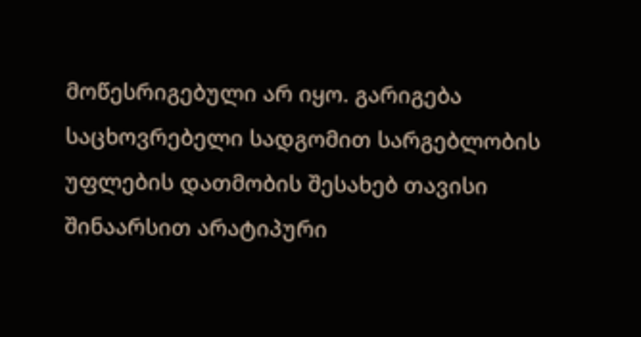მოწესრიგებული არ იყო. გარიგება საცხოვრებელი სადგომით სარგებლობის უფლების დათმობის შესახებ თავისი შინაარსით არატიპური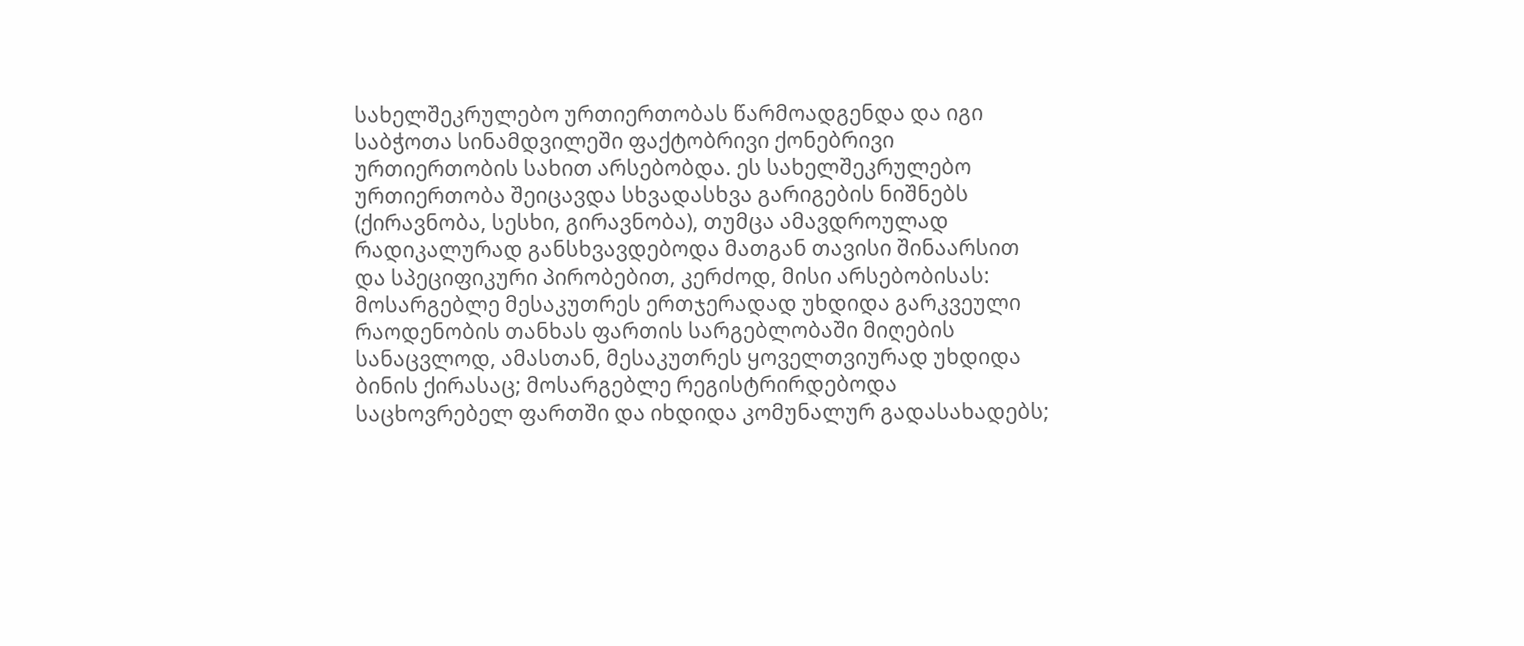სახელშეკრულებო ურთიერთობას წარმოადგენდა და იგი საბჭოთა სინამდვილეში ფაქტობრივი ქონებრივი ურთიერთობის სახით არსებობდა. ეს სახელშეკრულებო ურთიერთობა შეიცავდა სხვადასხვა გარიგების ნიშნებს (ქირავნობა, სესხი, გირავნობა), თუმცა ამავდროულად რადიკალურად განსხვავდებოდა მათგან თავისი შინაარსით და სპეციფიკური პირობებით, კერძოდ, მისი არსებობისას: მოსარგებლე მესაკუთრეს ერთჯერადად უხდიდა გარკვეული რაოდენობის თანხას ფართის სარგებლობაში მიღების სანაცვლოდ, ამასთან, მესაკუთრეს ყოველთვიურად უხდიდა ბინის ქირასაც; მოსარგებლე რეგისტრირდებოდა საცხოვრებელ ფართში და იხდიდა კომუნალურ გადასახადებს;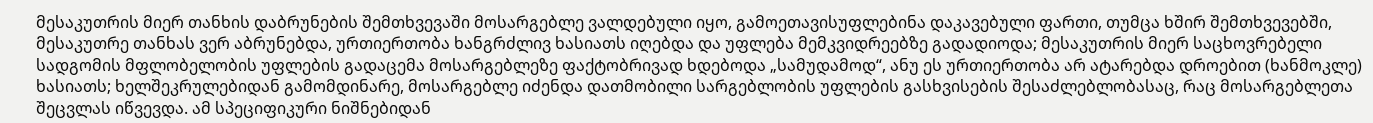მესაკუთრის მიერ თანხის დაბრუნების შემთხვევაში მოსარგებლე ვალდებული იყო, გამოეთავისუფლებინა დაკავებული ფართი, თუმცა ხშირ შემთხვევებში, მესაკუთრე თანხას ვერ აბრუნებდა, ურთიერთობა ხანგრძლივ ხასიათს იღებდა და უფლება მემკვიდრეებზე გადადიოდა; მესაკუთრის მიერ საცხოვრებელი სადგომის მფლობელობის უფლების გადაცემა მოსარგებლეზე ფაქტობრივად ხდებოდა „სამუდამოდ“, ანუ ეს ურთიერთობა არ ატარებდა დროებით (ხანმოკლე) ხასიათს; ხელშეკრულებიდან გამომდინარე, მოსარგებლე იძენდა დათმობილი სარგებლობის უფლების გასხვისების შესაძლებლობასაც, რაც მოსარგებლეთა შეცვლას იწვევდა. ამ სპეციფიკური ნიშნებიდან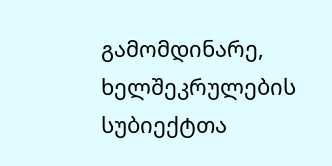გამომდინარე, ხელშეკრულების სუბიექტთა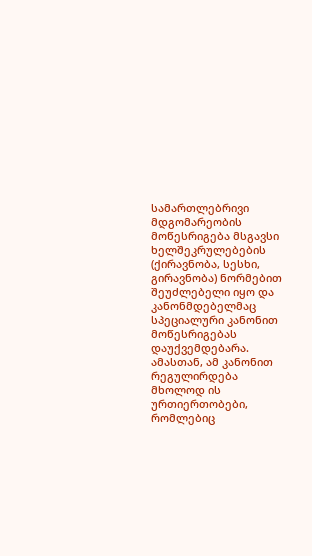სამართლებრივი მდგომარეობის მოწესრიგება მსგავსი ხელშეკრულებების (ქირავნობა, სესხი, გირავნობა) ნორმებით შეუძლებელი იყო და კანონმდებელმაც სპეციალური კანონით მოწესრიგებას დაუქვემდებარა. ამასთან, ამ კანონით რეგულირდება მხოლოდ ის ურთიერთობები, რომლებიც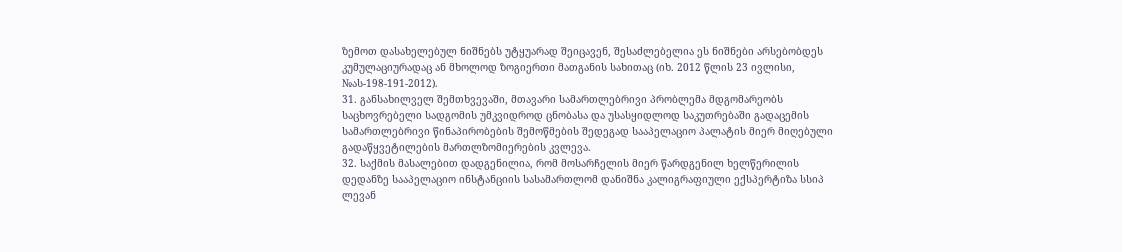ზემოთ დასახელებულ ნიშნებს უტყუარად შეიცავენ, შესაძლებელია ეს ნიშნები არსებობდეს კუმულაციურადაც ან მხოლოდ ზოგიერთი მათგანის სახითაც (იხ. 2012 წლის 23 ივლისი, №ას-198-191-2012).
31. განსახილველ შემთხვევაში, მთავარი სამართლებრივი პრობლემა მდგომარეობს საცხოვრებელი სადგომის უმკვიდროდ ცნობასა და უსასყიდლოდ საკუთრებაში გადაცემის სამართლებრივი წინაპირობების შემოწმების შედეგად სააპელაციო პალატის მიერ მიღებული გადაწყვეტილების მართლზომიერების კვლევა.
32. საქმის მასალებით დადგენილია, რომ მოსარჩელის მიერ წარდგენილ ხელწერილის დედანზე სააპელაციო ინსტანციის სასამართლომ დანიშნა კალიგრაფიული ექსპერტიზა სსიპ ლევან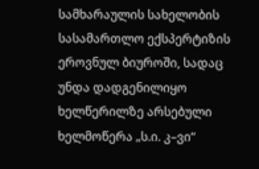სამხარაულის სახელობის სასამართლო ექსპერტიზის ეროვნულ ბიუროში, სადაც უნდა დადგენილიყო ხელწერილზე არსებული ხელმოწერა „ს.ი. კ–ვი“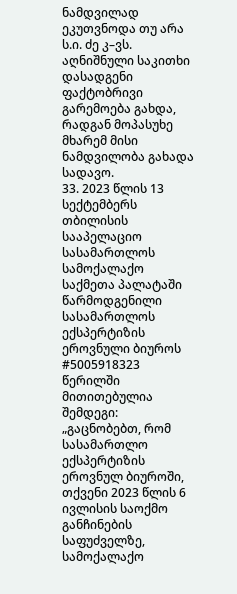ნამდვილად ეკუთვნოდა თუ არა ს.ი. ძე კ–ვს. აღნიშნული საკითხი დასადგენი ფაქტობრივი გარემოება გახდა, რადგან მოპასუხე მხარემ მისი ნამდვილობა გახადა სადავო.
33. 2023 წლის 13 სექტემბერს თბილისის სააპელაციო სასამართლოს სამოქალაქო საქმეთა პალატაში წარმოდგენილი სასამართლოს ექსპერტიზის ეროვნული ბიუროს #5005918323 წერილში მითითებულია შემდეგი: „გაცნობებთ, რომ სასამართლო ექსპერტიზის ეროვნულ ბიუროში, თქვენი 2023 წლის 6 ივლისის საოქმო განჩინების საფუძველზე, სამოქალაქო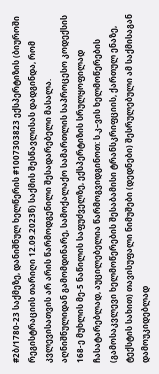#2ბ/1780-23 საქმეზე, დანიშნულ ხელწერის #1007303823 ექსპერტიზის (ბიუროში რეგისტრაციის თარიღი 12.09.2023წ) საქმის შესწავლისას დადგინდა, რომ კვლევისათვის არ არის წარმოდგენილი შესადარებელი მასალა. აღნიშნულიდან გამომდინარე, სამოქალაქო სამართლის საპროცესო კოდექსის 168-ე მუხლის მე-5 ნაწილის საფუძველზე, ექსპერტიზის სრულყოფილად ჩასატარებლად, აუცილებელია წარმოგვიდგინოთ: ს.კ–ვის ხელმოწერების (გამოსაკვლევი ხელმოწერების შესაბამისი ტრანსკრიფციის, ქართულ ენაზე, ტექსტის სახით) თავისუფალი ნიმუშები (დედნები) შესრულებული ამ საქმისაგან დამოუკიდებლად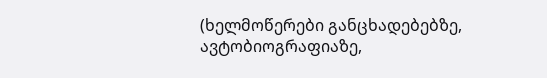(ხელმოწერები განცხადებებზე, ავტობიოგრაფიაზე,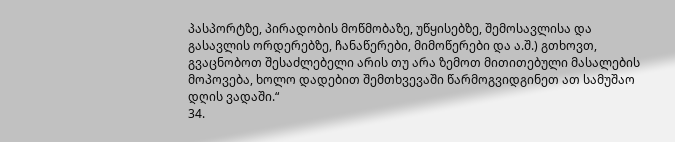პასპორტზე, პირადობის მოწმობაზე, უწყისებზე, შემოსავლისა და გასავლის ორდერებზე, ჩანაწერები, მიმოწერები და ა.შ.) გთხოვთ, გვაცნობოთ შესაძლებელი არის თუ არა ზემოთ მითითებული მასალების მოპოვება, ხოლო დადებით შემთხვევაში წარმოგვიდგინეთ ათ სამუშაო დღის ვადაში.“
34.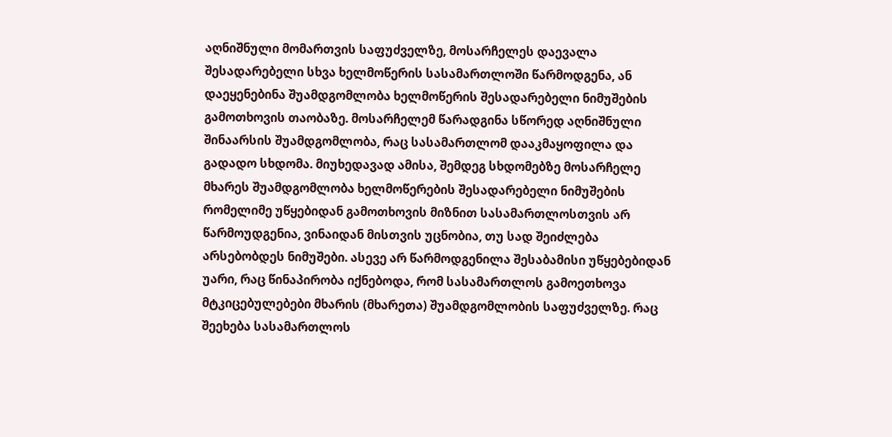აღნიშნული მომართვის საფუძველზე, მოსარჩელეს დაევალა შესადარებელი სხვა ხელმოწერის სასამართლოში წარმოდგენა, ან დაეყენებინა შუამდგომლობა ხელმოწერის შესადარებელი ნიმუშების გამოთხოვის თაობაზე. მოსარჩელემ წარადგინა სწორედ აღნიშნული შინაარსის შუამდგომლობა, რაც სასამართლომ დააკმაყოფილა და გადადო სხდომა. მიუხედავად ამისა, შემდეგ სხდომებზე მოსარჩელე მხარეს შუამდგომლობა ხელმოწერების შესადარებელი ნიმუშების რომელიმე უწყებიდან გამოთხოვის მიზნით სასამართლოსთვის არ წარმოუდგენია, ვინაიდან მისთვის უცნობია, თუ სად შეიძლება არსებობდეს ნიმუშები. ასევე არ წარმოდგენილა შესაბამისი უწყებებიდან უარი, რაც წინაპირობა იქნებოდა, რომ სასამართლოს გამოეთხოვა მტკიცებულებები მხარის (მხარეთა) შუამდგომლობის საფუძველზე. რაც შეეხება სასამართლოს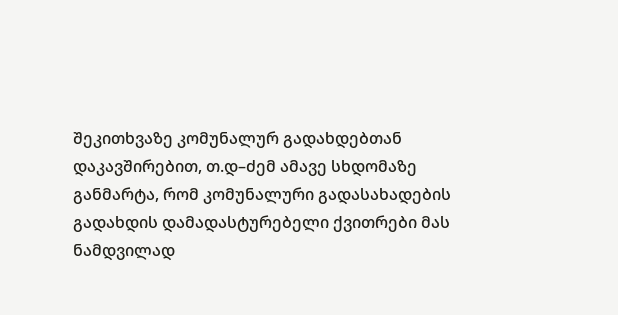შეკითხვაზე კომუნალურ გადახდებთან დაკავშირებით, თ.დ–ძემ ამავე სხდომაზე განმარტა, რომ კომუნალური გადასახადების გადახდის დამადასტურებელი ქვითრები მას ნამდვილად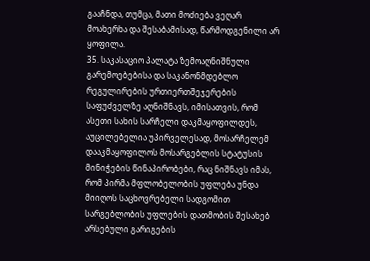გააჩნდა, თუმცა, მათი მოძიება ვეღარ მოახერხა და შესაბამისად, წარმოდგენილი არ ყოფილა.
35. საკასაციო პალატა ზემოაღნიშნული გარემოებებისა და საკანონმდებლო რეგულირების ურთიერთშეჯერების საფუძველზე აღნიშნავს, იმისათვის, რომ ასეთი სახის სარჩელი დაკმაყოფილდეს, აუცილებელია უპირველესად, მოსარჩელემ დააკმაყოფილოს მოსარგებლის სტატუსის მინიჭების წინაპირობები, რაც ნიშნავს იმას, რომ პირმა მფლობელობის უფლება უნდა მიიღოს საცხოვრებელი სადგომით სარგებლობის უფლების დათმობის შესახებ არსებული გარიგების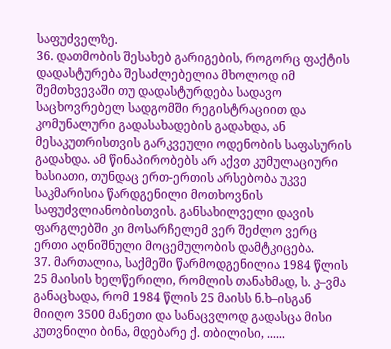საფუძველზე.
36. დათმობის შესახებ გარიგების, როგორც ფაქტის დადასტურება შესაძლებელია მხოლოდ იმ შემთხვევაში თუ დადასტურდება სადავო საცხოვრებელ სადგომში რეგისტრაციით და კომუნალური გადასახადების გადახდა, ან მესაკუთრისთვის გარკვეული ოდენობის საფასურის გადახდა. ამ წინაპირობებს არ აქვთ კუმულაციური ხასიათი, თუნდაც ერთ-ერთის არსებობა უკვე საკმარისია წარდგენილი მოთხოვნის საფუძვლიანობისთვის. განსახილველი დავის ფარგლებში კი მოსარჩელემ ვერ შეძლო ვერც ერთი აღნიშნული მოცემულობის დამტკიცება.
37. მართალია, საქმეში წარმოდგენილია 1984 წლის 25 მაისის ხელწერილი, რომლის თანახმად, ს. კ–ვმა განაცხადა, რომ 1984 წლის 25 მაისს ნ.ხ–ისგან მიიღო 3500 მანეთი და სანაცვლოდ გადასცა მისი კუთვნილი ბინა, მდებარე ქ. თბილისი, ......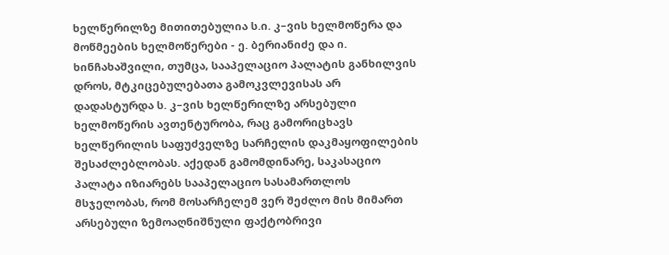ხელწერილზე მითითებულია ს.ი. კ–ვის ხელმოწერა და მოწმეების ხელმოწერები - ე. ბერიანიძე და ი. ხინჩახაშვილი, თუმცა, სააპელაციო პალატის განხილვის დროს, მტკიცებულებათა გამოკვლევისას არ დადასტურდა ს. კ–ვის ხელწერილზე არსებული ხელმოწერის ავთენტურობა, რაც გამორიცხავს ხელწერილის საფუძველზე სარჩელის დაკმაყოფილების შესაძლებლობას. აქედან გამომდინარე, საკასაციო პალატა იზიარებს სააპელაციო სასამართლოს მსჯელობას, რომ მოსარჩელემ ვერ შეძლო მის მიმართ არსებული ზემოაღნიშნული ფაქტობრივი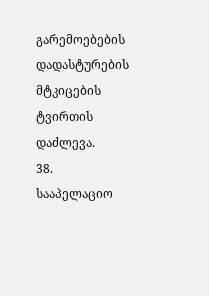გარემოებების დადასტურების მტკიცების ტვირთის დაძლევა.
38. სააპელაციო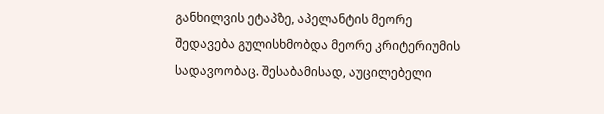განხილვის ეტაპზე, აპელანტის მეორე შედავება გულისხმობდა მეორე კრიტერიუმის სადავოობაც. შესაბამისად, აუცილებელი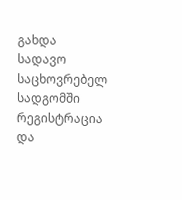გახდა სადავო საცხოვრებელ სადგომში რეგისტრაცია და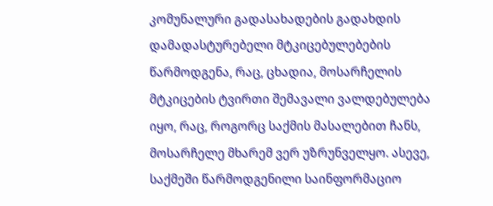კომუნალური გადასახადების გადახდის დამადასტურებელი მტკიცებულებების წარმოდგენა, რაც, ცხადია, მოსარჩელის მტკიცების ტვირთი შემავალი ვალდებულება იყო, რაც, როგორც საქმის მასალებით ჩანს, მოსარჩელე მხარემ ვერ უზრუნველყო. ასევე, საქმეში წარმოდგენილი საინფორმაციო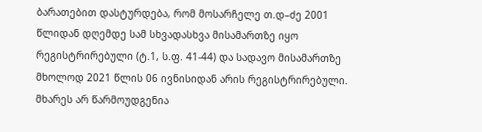ბარათებით დასტურდება, რომ მოსარჩელე თ.დ–ძე 2001 წლიდან დღემდე სამ სხვადასხვა მისამართზე იყო რეგისტრირებული (ტ.1, ს.ფ. 41-44) და სადავო მისამართზე მხოლოდ 2021 წლის 06 ივნისიდან არის რეგისტრირებული. მხარეს არ წარმოუდგენია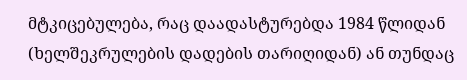მტკიცებულება, რაც დაადასტურებდა 1984 წლიდან (ხელშეკრულების დადების თარიღიდან) ან თუნდაც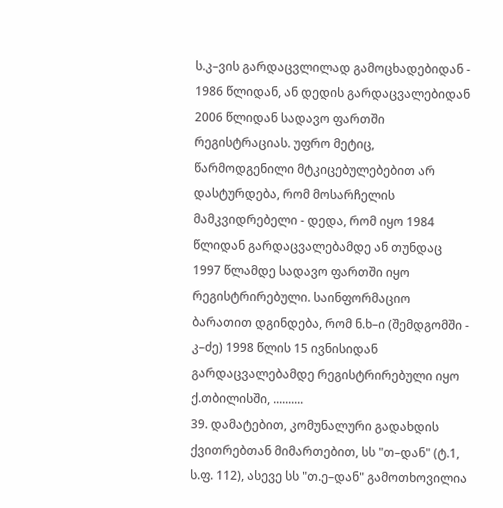ს.კ–ვის გარდაცვლილად გამოცხადებიდან - 1986 წლიდან, ან დედის გარდაცვალებიდან 2006 წლიდან სადავო ფართში რეგისტრაციას. უფრო მეტიც, წარმოდგენილი მტკიცებულებებით არ დასტურდება, რომ მოსარჩელის მამკვიდრებელი - დედა, რომ იყო 1984 წლიდან გარდაცვალებამდე ან თუნდაც 1997 წლამდე სადავო ფართში იყო რეგისტრირებული. საინფორმაციო ბარათით დგინდება, რომ ნ.ხ–ი (შემდგომში - კ–ძე) 1998 წლის 15 ივნისიდან გარდაცვალებამდე რეგისტრირებული იყო ქ.თბილისში, ..........
39. დამატებით, კომუნალური გადახდის ქვითრებთან მიმართებით, სს "თ–დან" (ტ.1, ს.ფ. 112), ასევე სს "თ.ე–დან" გამოთხოვილია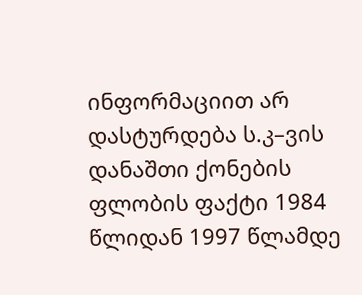ინფორმაციით არ დასტურდება ს.კ–ვის დანაშთი ქონების ფლობის ფაქტი 1984 წლიდან 1997 წლამდე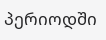პერიოდში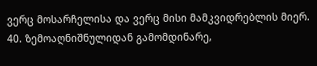ვერც მოსარჩელისა და ვერც მისი მამკვიდრებლის მიერ.
40. ზემოაღნიშნულიდან გამომდინარე,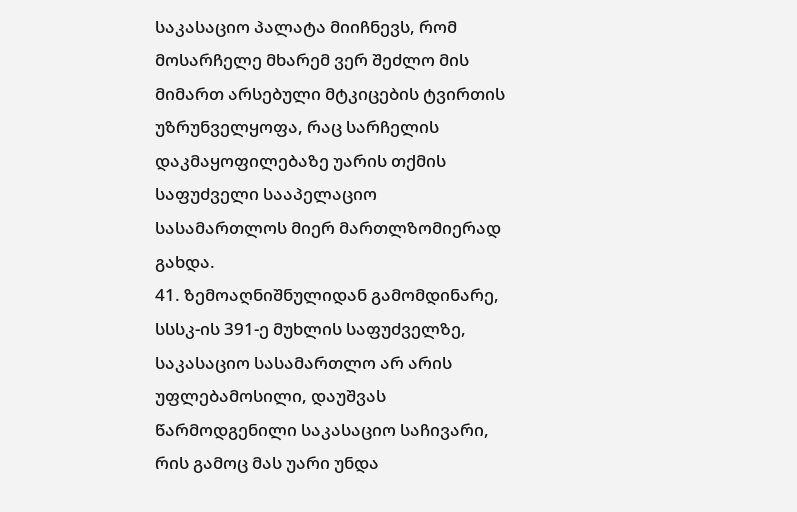საკასაციო პალატა მიიჩნევს, რომ მოსარჩელე მხარემ ვერ შეძლო მის მიმართ არსებული მტკიცების ტვირთის უზრუნველყოფა, რაც სარჩელის დაკმაყოფილებაზე უარის თქმის საფუძველი სააპელაციო სასამართლოს მიერ მართლზომიერად გახდა.
41. ზემოაღნიშნულიდან გამომდინარე, სსსკ-ის 391-ე მუხლის საფუძველზე, საკასაციო სასამართლო არ არის უფლებამოსილი, დაუშვას წარმოდგენილი საკასაციო საჩივარი, რის გამოც მას უარი უნდა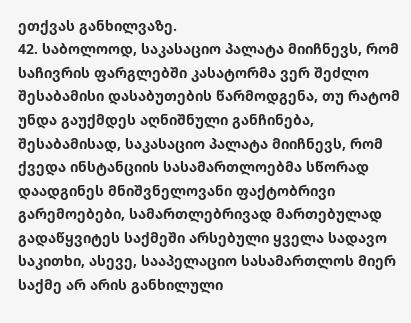ეთქვას განხილვაზე.
42. საბოლოოდ, საკასაციო პალატა მიიჩნევს, რომ საჩივრის ფარგლებში კასატორმა ვერ შეძლო შესაბამისი დასაბუთების წარმოდგენა, თუ რატომ უნდა გაუქმდეს აღნიშნული განჩინება, შესაბამისად, საკასაციო პალატა მიიჩნევს, რომ ქვედა ინსტანციის სასამართლოებმა სწორად დაადგინეს მნიშვნელოვანი ფაქტობრივი გარემოებები, სამართლებრივად მართებულად გადაწყვიტეს საქმეში არსებული ყველა სადავო საკითხი, ასევე, სააპელაციო სასამართლოს მიერ საქმე არ არის განხილული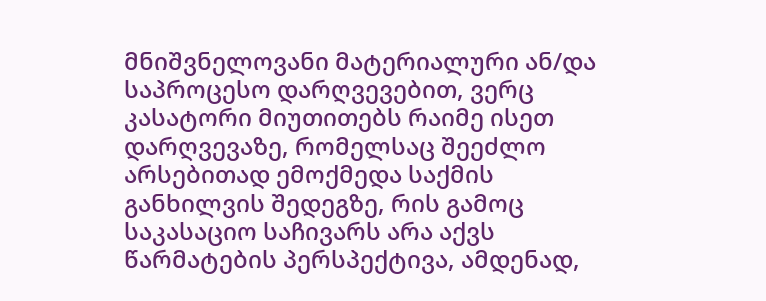მნიშვნელოვანი მატერიალური ან/და საპროცესო დარღვევებით, ვერც კასატორი მიუთითებს რაიმე ისეთ დარღვევაზე, რომელსაც შეეძლო არსებითად ემოქმედა საქმის განხილვის შედეგზე, რის გამოც საკასაციო საჩივარს არა აქვს წარმატების პერსპექტივა, ამდენად,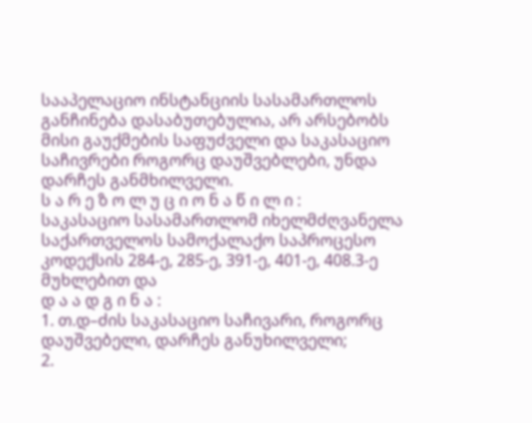სააპელაციო ინსტანციის სასამართლოს განჩინება დასაბუთებულია, არ არსებობს მისი გაუქმების საფუძველი და საკასაციო საჩივრები როგორც დაუშვებლები, უნდა დარჩეს განმხილველი.
ს ა რ ე ზ ო ლ უ ც ი ო ნ ა წ ი ლ ი :
საკასაციო სასამართლომ იხელმძღვანელა საქართველოს სამოქალაქო საპროცესო კოდექსის 284-ე, 285-ე, 391-ე, 401-ე, 408.3-ე მუხლებით და
დ ა ა დ გ ი ნ ა :
1. თ.დ–ძის საკასაციო საჩივარი, როგორც დაუშვებელი, დარჩეს განუხილველი;
2.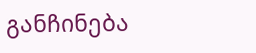განჩინება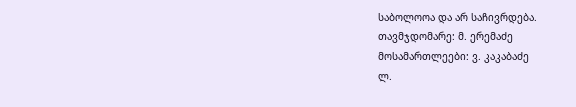საბოლოოა და არ საჩივრდება.
თავმჯდომარე: მ. ერემაძე
მოსამართლეები: ვ. კაკაბაძე
ლ.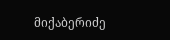მიქაბერიძე